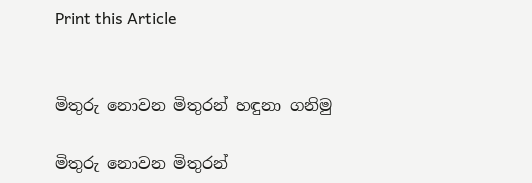Print this Article


මිතුරු නොවන මිතුරන් හඳුනා ගනිමු

මිතුරු නොවන මිතුරන්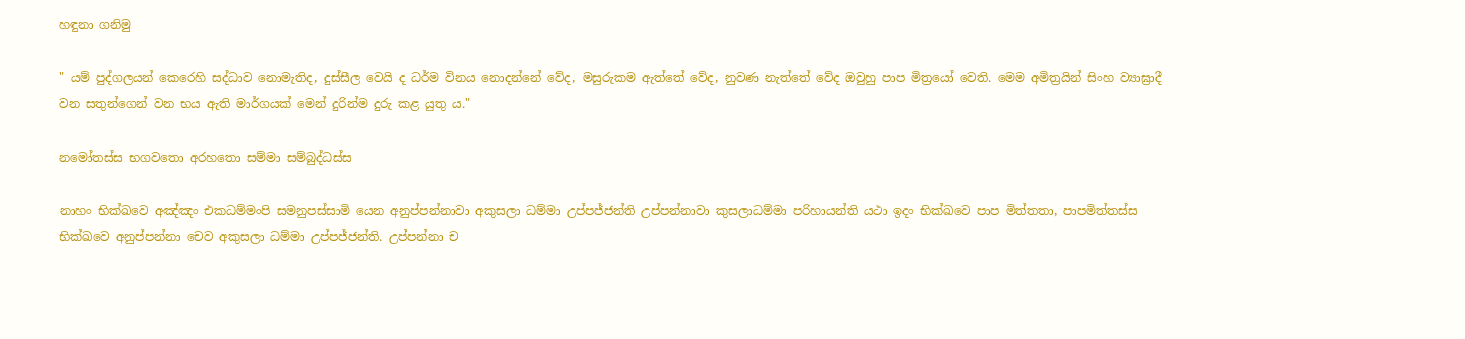හඳුනා ගනිමු

" යම් පුද්ගලයන් කෙරෙහි සද්ධාව නොමැතිද, දුස්සීල වෙයි ද ධර්ම විනය නොදන්නේ වේද, මසුරුකම ඇත්තේ වේද, නුවණ නැත්තේ වේද ඔවුහු පාප මිත්‍රයෝ වෙති. මෙම අමිත්‍රයින් සිංහ ව්‍යාඝ්‍රාදී වන සතුන්ගෙන් වන භය ඇති මාර්ගයක් මෙන් දුරින්ම දුරු කළ යුතු ය."

නමෝතස්ස භගවතො අරහතො සම්මා සම්බුද්ධස්ස

නාහං භික්ඛවෙ අඤ්ඤං එකධම්මංපි සමනුපස්සාමි යෙන අනුප්පන්නාවා අකුසලා ධම්මා උප්පජ්ජන්ති උප්පන්නාවා කුසලාධම්මා පරිහායන්ති යථා ඉදං භික්ඛවෙ පාප මිත්තතා, පාපමිත්තස්ස භික්ඛවෙ අනුප්පන්නා චෙව අකුසලා ධම්මා උප්පජ්ජන්ති. උප්පන්නා ච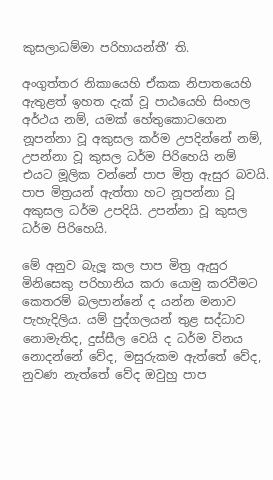කුසලාධම්මා පරිහායන්තී’ ති.

අංගුත්තර නිකායෙහි ඒකක නිපාතයෙහි ඇතුළත් ඉහත දැක් වූ පාඨයෙහි සිංහල අර්ථය නම්, යමක් හේතුකොටගෙන නූපන්නා වූ අකුසල කර්ම උපදින්නේ නම්, උපන්නා වූ කුසල ධර්ම පිරිහෙයි නම් එයට මූලික වන්නේ පාප මිත්‍ර ඇසුර බවයි. පාප මිත්‍රයන් ඇත්තා හට නූපන්නා වූ අකුසල ධර්ම උපදියි. උපන්නා වූ කුසල ධර්ම පිරිහෙයි.

මේ අනුව බැලූ කල පාප මිත්‍ර ඇසුර මිනිසෙකු පරිහානිය කරා යොමු කරවීමට කෙතරම් බලපාන්නේ ද යන්න මනාව පැහැදිලිය. යම් පුද්ගලයන් තුළ සද්ධාව නොමැතිද, දුස්සීල වෙයි ද ධර්ම විනය නොදන්නේ වේද, මසුරුකම ඇත්තේ වේද, නුවණ නැත්තේ වේද ඔවුහු පාප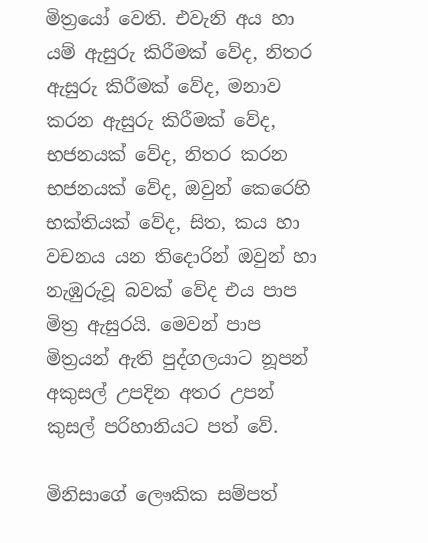මිත්‍රයෝ වෙති. එවැනි අය හා යම් ඇසුරු කිරීමක් වේද, නිතර ඇසුරු කිරීමක් වේද, මනාව කරන ඇසුරු කිරීමක් වේද, භජනයක් වේද, නිතර කරන භජනයක් වේද, ඔවුන් කෙරෙහි භක්තියක් වේද, සිත, කය හා වචනය යන තිදොරින් ඔවුන් හා නැඹුරුවූ බවක් වේද එය පාප මිත්‍ර ඇසුරයි. මෙවන් පාප මිත්‍රයන් ඇති පුද්ගලයාට නූපන් අකුසල් උපදින අතර උපන් කුසල් පරිහානියට පත් වේ.

මිනිසාගේ ලෞකික සම්පත්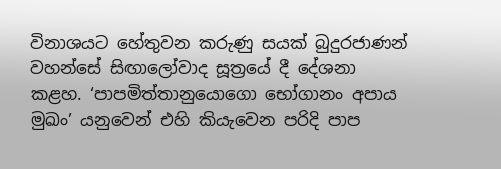විනාශයට හේතුවන කරුණු සයක් බුදුරජාණන් වහන්සේ සිඟාලෝවාද සූත්‍රයේ දී දේශනා කළහ. ‘පාපමිත්තානුයොගො භෝගානං අපාය මුඛං’ යනුවෙන් එහි කියැවෙන පරිදි පාප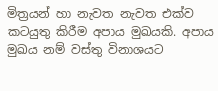මිත්‍රයන් හා නැවත නැවත එක්ව කටයුතු කිරීම අපාය මුඛයකි. අපාය මුඛය නම් වස්තු විනාශයට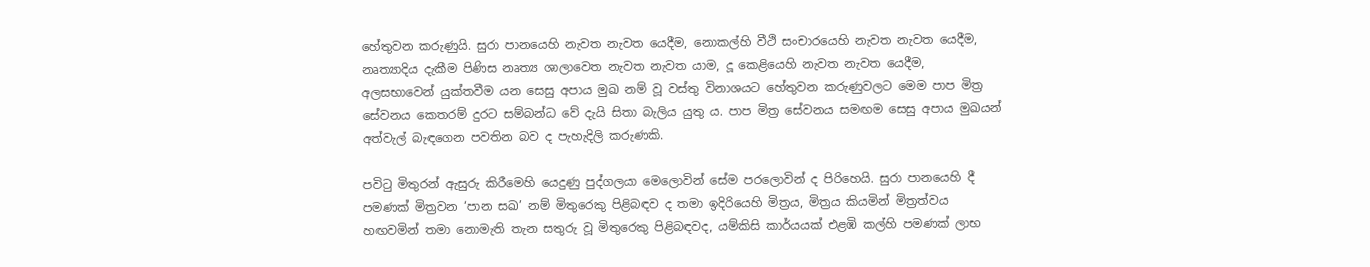හේතුවන කරුණුයි. සුරා පානයෙහි නැවත නැවත යෙදීම, නොකල්හි වීථි සංචාරයෙහි නැවත නැවත යෙදීම, නෘත්‍යාදිය දැකීම පිණිස නෘත්‍ය ශාලාවෙත නැවත නැවත යාම, දූ කෙළියෙහි නැවත නැවත යෙදීම, අලසභාවෙන් යුක්තවීම යන සෙසු අපාය මුඛ නම් වූ වස්තු විනාශයට හේතුවන කරුණුවලට මෙම පාප මිත්‍ර සේවනය කෙතරම් දුරට සම්බන්ධ වේ දැයි සිතා බැලිය යුතු ය. පාප මිත්‍ර සේවනය සමඟම සෙසු අපාය මුඛයන් අත්වැල් බැඳගෙන පවතින බව ද පැහැදිලි කරුණකි.

පවිටු මිතුරන් ඇසුරු කිරීමෙහි යෙදුණු පුද්ගලයා මෙලොවින් සේම පරලොවින් ද පිරිහෙයි. සුරා පානයෙහි දී පමණක් මිත්‍රවන ‘පාන සඛ’ නම් මිතුරෙකු පිළිබඳව ද තමා ඉදිරියෙහි මිත්‍රය, මිත්‍රය කියමින් මිත්‍රත්වය හඟවමින් තමා නොමැති තැන සතුරු වූ මිතුරෙකු පිළිබඳවද, යම්කිසි කාර්යයක් එළඹි කල්හි පමණක් ලාභ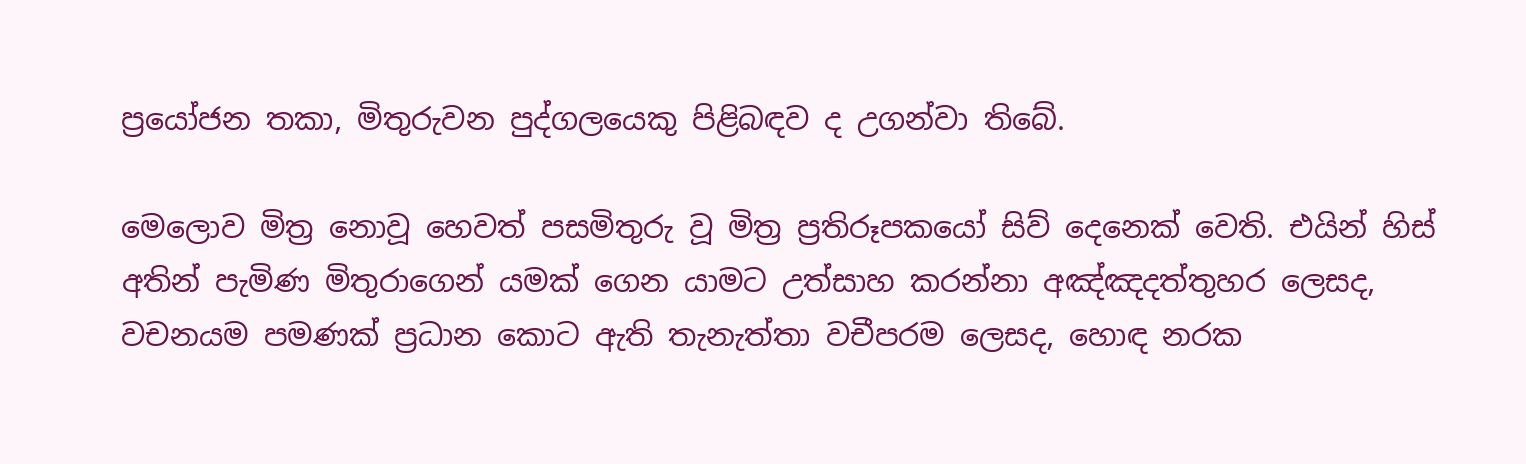ප්‍රයෝජන තකා, මිතුරුවන පුද්ගලයෙකු පිළිබඳව ද උගන්වා තිබේ.

මෙලොව මිත්‍ර නොවූ හෙවත් පසමිතුරු වූ මිත්‍ර ප්‍රතිරූපකයෝ සිව් දෙනෙක් වෙති. එයින් හිස් අතින් පැමිණ මිතුරාගෙන් යමක් ගෙන යාමට උත්සාහ කරන්නා අඤ්ඤදත්තුහර ලෙසද, වචනයම පමණක් ප්‍රධාන කොට ඇති තැනැත්තා වචීපරම ලෙසද, හොඳ නරක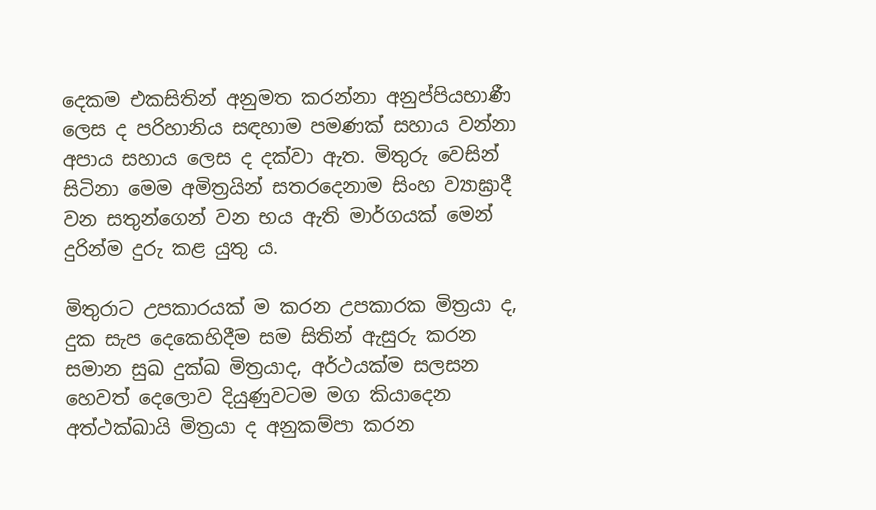දෙකම එකසිතින් අනුමත කරන්නා අනුප්පියභාණී ලෙස ද පරිහානිය සඳහාම පමණක් සහාය වන්නා අපාය සහාය ලෙස ද දක්වා ඇත. මිතුරු වෙසින් සිටිනා මෙම අමිත්‍රයින් සතරදෙනාම සිංහ ව්‍යාඝ්‍රාදී වන සතුන්ගෙන් වන භය ඇති මාර්ගයක් මෙන් දුරින්ම දුරු කළ යුතු ය.

මිතුරාට උපකාරයක් ම කරන උපකාරක මිත්‍රයා ද, දුක සැප දෙකෙහිදීම සම සිතින් ඇසුරු කරන සමාන සුඛ දුක්ඛ මිත්‍රයාද, අර්ථයක්ම සලසන හෙවත් දෙලොව දියුණුවටම මග කියාදෙන අත්ථක්ඛායි මිත්‍රයා ද අනුකම්පා කරන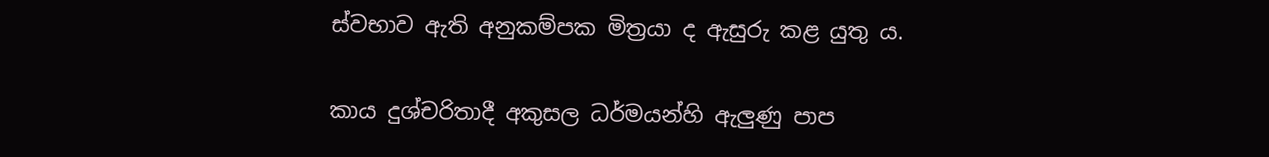ස්වභාව ඇති අනුකම්පක මිත්‍රයා ද ඇසුරු කළ යුතු ය.

කාය දුශ්චරිතාදී අකුසල ධර්මයන්හි ඇලුණු පාප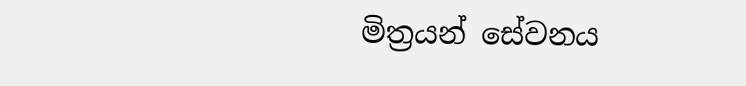මිත්‍රයන් සේවනය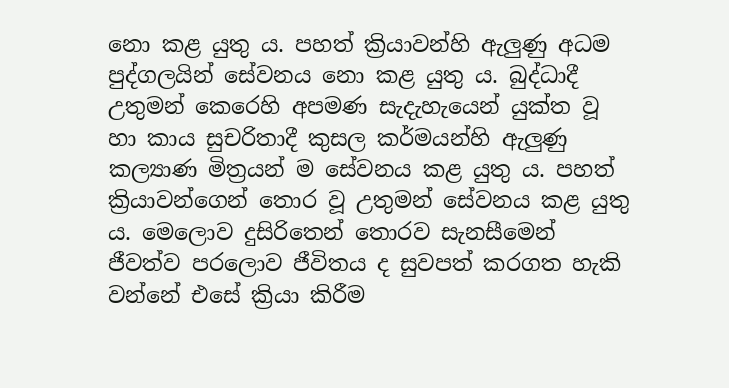නො කළ යුතු ය. පහත් ක්‍රියාවන්හි ඇලුණු අධම පුද්ගලයින් සේවනය නො කළ යුතු ය. බුද්ධාදී උතුමන් කෙරෙහි අපමණ සැදැහැයෙන් යුක්ත වූ හා කාය සුචරිතාදී කුසල කර්මයන්හි ඇලුණු කල්‍යාණ මිත්‍රයන් ම සේවනය කළ යුතු ය. පහත් ක්‍රියාවන්ගෙන් තොර වූ උතුමන් සේවනය කළ යුතු ය. මෙලොව දුසිරිතෙන් තොරව සැනසීමෙන් ජීවත්ව පරලොව ජීවිතය ද සුවපත් කරගත හැකි වන්නේ එසේ ක්‍රියා කිරීම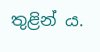තුළින් ය.